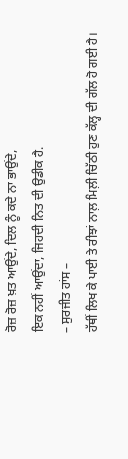ਰੋਜ਼ ਰੋਜ਼ ਖ਼ਤ ਆਉਂਦੇ, ਦਿਲ ਨੂੰ ਕਦੇ ਨਾ ਭਾਉਂਦੇ,
ਇਕ ਨਹੀਂ ਆਉਂਦਾ, ਜਿਹਦੀ ਨਿਤ ਦੀ ਉਡੀਕ ਹੈ.
– ਸੁਰਜੀਤ ਹਾਂਸ –
ਹੱਥੀਂ ਲਿਖ ਕੇ ਪਾਈ ਤੇ ਰੀਝਾਂ ਨਾਲ਼ ਮਿਲ਼ੀ ਚਿੱਠੀ ਹੁਣ ਕੱਲ੍ਹ ਦੀ ਗੱਲ ਹੋ ਗਈ ਹੈ।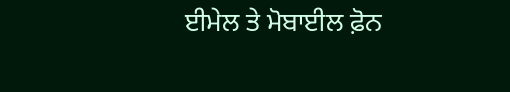ਈਮੇਲ ਤੇ ਮੋਬਾਈਲ ਫ਼ੋਨ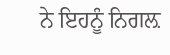ਨੇ ਇਹਨੂੰ ਨਿਗਲ਼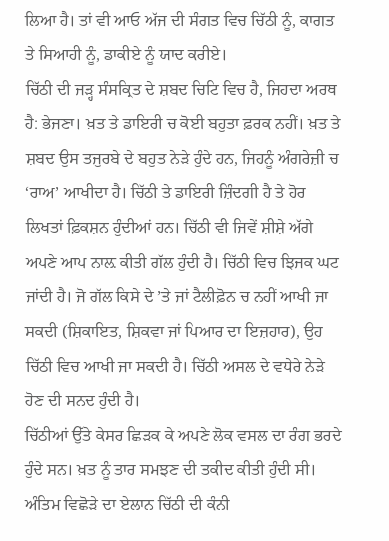ਲਿਆ ਹੈ। ਤਾਂ ਵੀ ਆਓ ਅੱਜ ਦੀ ਸੰਗਤ ਵਿਚ ਚਿੱਠੀ ਨੂੰ, ਕਾਗਤ ਤੇ ਸਿਆਹੀ ਨੂੰ, ਡਾਕੀਏ ਨੂੰ ਯਾਦ ਕਰੀਏ।
ਚਿੱਠੀ ਦੀ ਜੜ੍ਹ ਸੰਸਕ੍ਰਿਤ ਦੇ ਸ਼ਬਦ ਚਿਟਿ ਵਿਚ ਹੈ, ਜਿਹਦਾ ਅਰਥ ਹੈ: ਭੇਜਣਾ। ਖ਼ਤ ਤੇ ਡਾਇਰੀ ਚ ਕੋਈ ਬਹੁਤਾ ਫ਼ਰਕ ਨਹੀਂ। ਖ਼ਤ ਤੇ ਸ਼ਬਦ ਉਸ ਤਜੁਰਬੇ ਦੇ ਬਹੁਤ ਨੇੜੇ ਹੁੰਦੇ ਹਨ, ਜਿਹਨੂੰ ਅੰਗਰੇਜ਼ੀ ਚ ‘ਰਾਅ’ ਆਖੀਦਾ ਹੈ। ਚਿੱਠੀ ਤੇ ਡਾਇਰੀ ਜ਼ਿੰਦਗੀ ਹੈ ਤੇ ਹੋਰ ਲਿਖਤਾਂ ਫ਼ਿਕਸ਼ਨ ਹੁੰਦੀਆਂ ਹਨ। ਚਿੱਠੀ ਵੀ ਜਿਵੇਂ ਸ਼ੀਸ਼ੇ ਅੱਗੇ ਅਪਣੇ ਆਪ ਨਾਲ਼ ਕੀਤੀ ਗੱਲ ਹੁੰਦੀ ਹੈ। ਚਿੱਠੀ ਵਿਚ ਝਿਜਕ ਘਟ ਜਾਂਦੀ ਹੈ। ਜੋ ਗੱਲ ਕਿਸੇ ਦੇ ’ਤੇ ਜਾਂ ਟੈਲੀਫ਼ੋਨ ਚ ਨਹੀਂ ਆਖੀ ਜਾ ਸਕਦੀ (ਸ਼ਿਕਾਇਤ, ਸ਼ਿਕਵਾ ਜਾਂ ਪਿਆਰ ਦਾ ਇਜ਼ਹਾਰ), ਉਹ ਚਿੱਠੀ ਵਿਚ ਆਖੀ ਜਾ ਸਕਦੀ ਹੈ। ਚਿੱਠੀ ਅਸਲ ਦੇ ਵਧੇਰੇ ਨੇੜੇ ਹੋਣ ਦੀ ਸਨਦ ਹੁੰਦੀ ਹੈ।
ਚਿੱਠੀਆਂ ਉੱਤੇ ਕੇਸਰ ਛਿੜਕ ਕੇ ਅਪਣੇ ਲੋਕ ਵਸਲ ਦਾ ਰੰਗ ਭਰਦੇ ਹੁੰਦੇ ਸਨ। ਖ਼ਤ ਨੂੰ ਤਾਰ ਸਮਝਣ ਦੀ ਤਕੀਦ ਕੀਤੀ ਹੁੰਦੀ ਸੀ। ਅੰਤਿਮ ਵਿਛੋੜੇ ਦਾ ਏਲਾਨ ਚਿੱਠੀ ਦੀ ਕੰਨੀ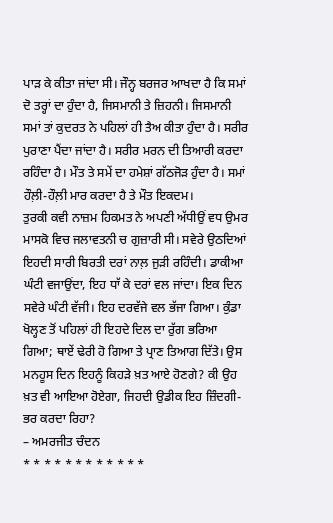ਪਾੜ ਕੇ ਕੀਤਾ ਜਾਂਦਾ ਸੀ। ਜੌਨ੍ਹ ਬਰਜਰ ਆਖਦਾ ਹੈ ਕਿ ਸਮਾਂ ਦੋ ਤਰ੍ਹਾਂ ਦਾ ਹੁੰਦਾ ਹੈ, ਜਿਸਮਾਨੀ ਤੇ ਜ਼ਿਹਨੀ। ਜਿਸਮਾਨੀ ਸਮਾਂ ਤਾਂ ਕੁਦਰਤ ਨੇ ਪਹਿਲਾਂ ਹੀ ਤੈਅ ਕੀਤਾ ਹੁੰਦਾ ਹੈ। ਸਰੀਰ ਪੁਰਾਣਾ ਪੈਂਦਾ ਜਾਂਦਾ ਹੈ। ਸਰੀਰ ਮਰਨ ਦੀ ਤਿਆਰੀ ਕਰਦਾ ਰਹਿੰਦਾ ਹੈ। ਮੌਤ ਤੇ ਸਮੇਂ ਦਾ ਹਮੇਸ਼ਾਂ ਗੱਠਜੋੜ ਹੁੰਦਾ ਹੈ। ਸਮਾਂ ਹੌਲ਼ੀ-ਹੌਲ਼ੀ ਮਾਰ ਕਰਦਾ ਹੈ ਤੇ ਮੌਤ ਇਕਦਮ।
ਤੁਰਕੀ ਕਵੀ ਨਾਜ਼ਮ ਹਿਕਮਤ ਨੇ ਅਪਣੀ ਅੱਧੀਉਂ ਵਧ ਉਮਰ ਮਾਸਕੋ ਵਿਚ ਜਲਾਵਤਨੀ ਚ ਗੁਜ਼ਾਰੀ ਸੀ। ਸਵੇਰੇ ਉਠਦਿਆਂ ਇਹਦੀ ਸਾਰੀ ਬਿਰਤੀ ਦਰਾਂ ਨਾਲ਼ ਜੁੜੀ ਰਹਿੰਦੀ। ਡਾਕੀਆ ਘੰਟੀ ਵਜਾਉਂਦਾ, ਇਹ ਧਾੱ ਕੇ ਦਰਾਂ ਵਲ ਜਾਂਦਾ। ਇਕ ਦਿਨ ਸਵੇਰੇ ਘੰਟੀ ਵੱਜੀ। ਇਹ ਦਰਵੱਜੇ ਵਲ ਭੱਜਾ ਗਿਆ। ਕੁੰਡਾ ਖੋਲ੍ਹਣ ਤੋਂ ਪਹਿਲਾਂ ਹੀ ਇਹਦੇ ਦਿਲ ਦਾ ਰੁੱਗ ਭਰਿਆ ਗਿਆ; ਥਾਏਂ ਢੇਰੀ ਹੋ ਗਿਆ ਤੇ ਪ੍ਰਾਣ ਤਿਆਗ ਦਿੱਤੇ। ਉਸ ਮਨਹੂਸ ਦਿਨ ਇਹਨੂੰ ਕਿਹੜੇ ਖ਼ਤ ਆਏ ਹੋਣਗੇ? ਕੀ ਉਹ ਖ਼ਤ ਵੀ ਆਇਆ ਹੋਏਗਾ, ਜਿਹਦੀ ਉਡੀਕ ਇਹ ਜ਼ਿੰਦਗੀ-ਭਰ ਕਰਦਾ ਰਿਹਾ?
– ਅਮਰਜੀਤ ਚੰਦਨ
* * * * * * * * * * * *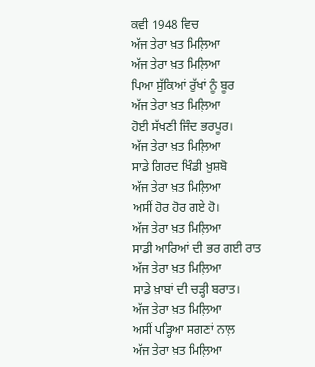ਕਵੀ 1948 ਵਿਚ
ਅੱਜ ਤੇਰਾ ਖ਼ਤ ਮਿਲ਼ਿਆ
ਅੱਜ ਤੇਰਾ ਖ਼ਤ ਮਿਲ਼ਿਆ
ਪਿਆ ਸੁੱਕਿਆਂ ਰੁੱਖਾਂ ਨੂੰ ਬੂਰ
ਅੱਜ ਤੇਰਾ ਖ਼ਤ ਮਿਲ਼ਿਆ
ਹੋਈ ਸੱਖਣੀ ਜਿੰਦ ਭਰਪੂਰ।
ਅੱਜ ਤੇਰਾ ਖ਼ਤ ਮਿਲ਼ਿਆ
ਸਾਡੇ ਗਿਰਦ ਖਿੰਡੀ ਖ਼ੁਸ਼ਬੋ
ਅੱਜ ਤੇਰਾ ਖ਼ਤ ਮਿਲ਼ਿਆ
ਅਸੀਂ ਹੋਰ ਹੋਰ ਗਏ ਹੋ।
ਅੱਜ ਤੇਰਾ ਖ਼ਤ ਮਿਲ਼ਿਆ
ਸਾਡੀ ਆਰਿਆਂ ਦੀ ਭਰ ਗਈ ਰਾਤ
ਅੱਜ ਤੇਰਾ ਖ਼ਤ ਮਿਲ਼ਿਆ
ਸਾਡੇ ਖ਼ਾਬਾਂ ਦੀ ਚੜ੍ਹੀ ਬਰਾਤ।
ਅੱਜ ਤੇਰਾ ਖ਼ਤ ਮਿਲ਼ਿਆ
ਅਸੀਂ ਪੜ੍ਹਿਆ ਸਗਣਾਂ ਨਾਲ਼
ਅੱਜ ਤੇਰਾ ਖ਼ਤ ਮਿਲ਼ਿਆ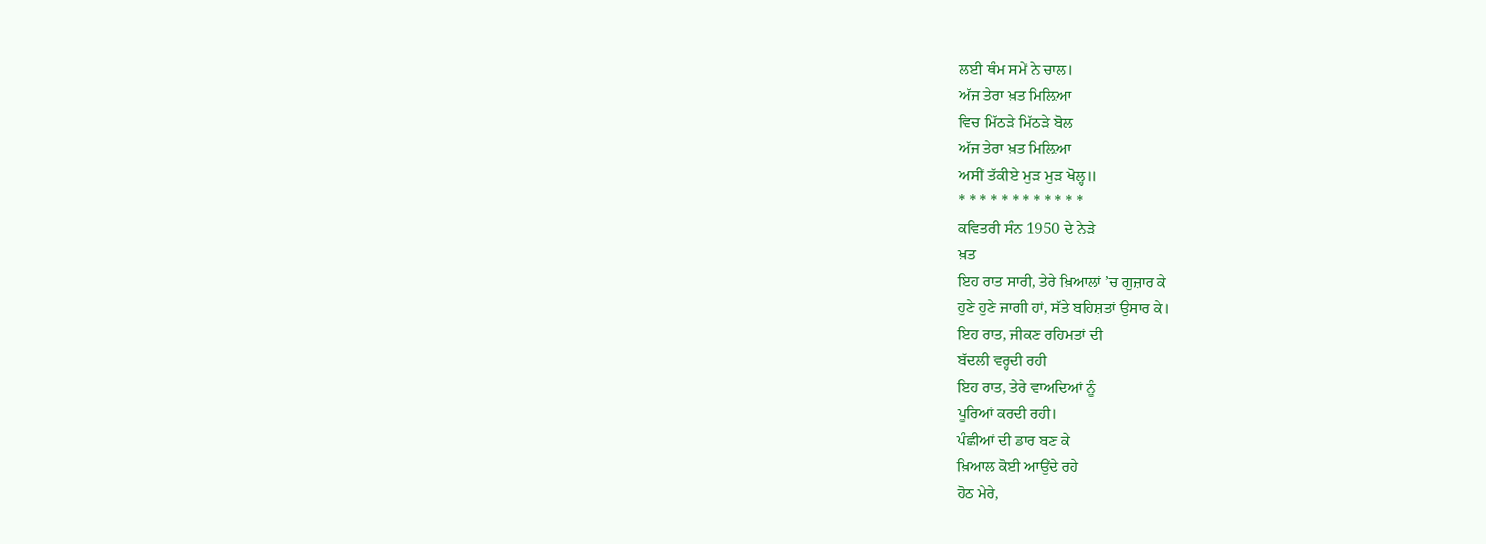ਲਈ ਥੰਮ ਸਮੇਂ ਨੇ ਚਾਲ।
ਅੱਜ ਤੇਰਾ ਖ਼ਤ ਮਿਲ਼ਿਆ
ਵਿਚ ਮਿੱਠੜੇ ਮਿੱਠੜੇ ਬੋਲ
ਅੱਜ ਤੇਰਾ ਖ਼ਤ ਮਿਲ਼ਿਆ
ਅਸੀਂ ਤੱਕੀਏ ਮੁੜ ਮੁੜ ਖੋਲ੍ਹ॥
* * * * * * * * * * * *
ਕਵਿਤਰੀ ਸੰਨ 1950 ਦੇ ਨੇੜੇ
ਖ਼ਤ
ਇਹ ਰਾਤ ਸਾਰੀ, ਤੇਰੇ ਖ਼ਿਆਲਾਂ ’ਚ ਗੁਜ਼ਾਰ ਕੇ
ਹੁਣੇ ਹੁਣੇ ਜਾਗੀ ਹਾਂ, ਸੱਤੇ ਬਹਿਸ਼ਤਾਂ ਉਸਾਰ ਕੇ।
ਇਹ ਰਾਤ, ਜੀਕਣ ਰਹਿਮਤਾਂ ਦੀ
ਬੱਦਲੀ ਵਰ੍ਹਦੀ ਰਹੀ
ਇਹ ਰਾਤ, ਤੇਰੇ ਵਾਅਦਿਆਂ ਨੂੰ
ਪੂਰਿਆਂ ਕਰਦੀ ਰਹੀ।
ਪੰਛੀਆਂ ਦੀ ਡਾਰ ਬਣ ਕੇ
ਖ਼ਿਆਲ ਕੋਈ ਆਉਂਦੇ ਰਹੇ
ਹੋਠ ਮੇਰੇ,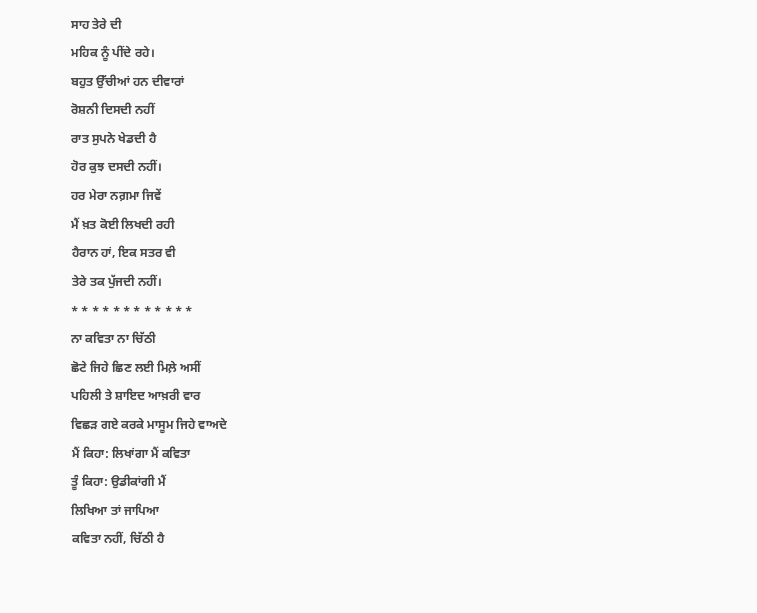ਸਾਹ ਤੇਰੇ ਦੀ
ਮਹਿਕ ਨੂੰ ਪੀਂਦੇ ਰਹੇ।
ਬਹੁਤ ਉੱਚੀਆਂ ਹਨ ਦੀਵਾਰਾਂ
ਰੋਸ਼ਨੀ ਦਿਸਦੀ ਨਹੀਂ
ਰਾਤ ਸੁਪਨੇ ਖੇਡਦੀ ਹੈ
ਹੋਰ ਕੁਝ ਦਸਦੀ ਨਹੀਂ।
ਹਰ ਮੇਰਾ ਨਗ਼ਮਾ ਜਿਵੇਂ
ਮੈਂ ਖ਼ਤ ਕੋਈ ਲਿਖਦੀ ਰਹੀ
ਹੈਰਾਨ ਹਾਂ, ਇਕ ਸਤਰ ਵੀ
ਤੇਰੇ ਤਕ ਪੁੱਜਦੀ ਨਹੀਂ।
* * * * * * * * * * * *
ਨਾ ਕਵਿਤਾ ਨਾ ਚਿੱਠੀ
ਛੋਟੇ ਜਿਹੇ ਛਿਣ ਲਈ ਮਿਲ਼ੇ ਅਸੀਂ
ਪਹਿਲੀ ਤੇ ਸ਼ਾਇਦ ਆਖ਼ਰੀ ਵਾਰ
ਵਿਛੜ ਗਏ ਕਰਕੇ ਮਾਸੂਮ ਜਿਹੇ ਵਾਅਦੇ
ਮੈਂ ਕਿਹਾ: ਲਿਖਾਂਗਾ ਮੈਂ ਕਵਿਤਾ
ਤੂੰ ਕਿਹਾ: ਉਡੀਕਾਂਗੀ ਮੈਂ
ਲਿਖਿਆ ਤਾਂ ਜਾਪਿਆ
ਕਵਿਤਾ ਨਹੀਂ, ਚਿੱਠੀ ਹੈ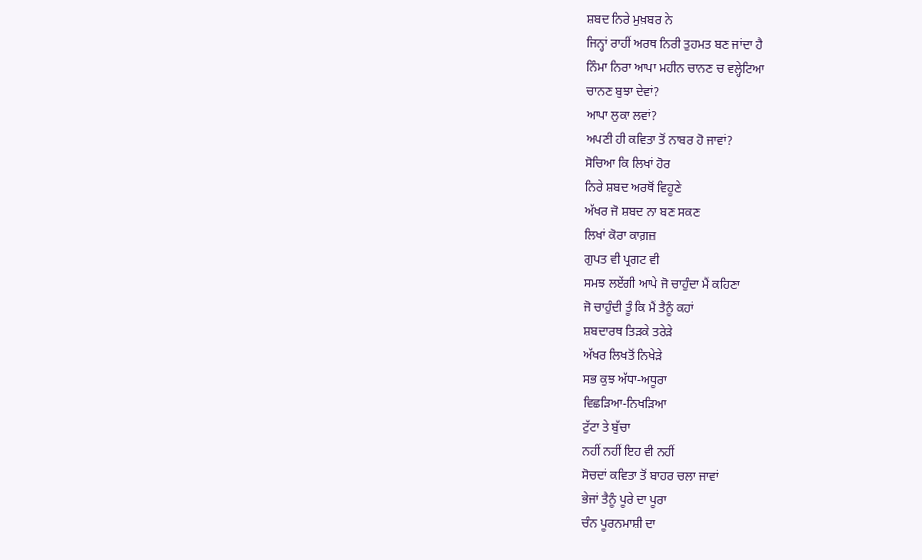ਸ਼ਬਦ ਨਿਰੇ ਮੁਖ਼ਬਰ ਨੇ
ਜਿਨ੍ਹਾਂ ਰਾਹੀਂ ਅਰਥ ਨਿਰੀ ਤੁਹਮਤ ਬਣ ਜਾਂਦਾ ਹੈ
ਨਿੰਮਾ ਨਿਰਾ ਆਪਾ ਮਹੀਨ ਚਾਨਣ ਚ ਵਲ੍ਹੇਟਿਆ
ਚਾਨਣ ਬੁਝਾ ਦੇਵਾਂ?
ਆਪਾ ਲੁਕਾ ਲਵਾਂ?
ਅਪਣੀ ਹੀ ਕਵਿਤਾ ਤੋਂ ਨਾਬਰ ਹੋ ਜਾਵਾਂ?
ਸੋਚਿਆ ਕਿ ਲਿਖਾਂ ਹੋਰ
ਨਿਰੇ ਸ਼ਬਦ ਅਰਥੋਂ ਵਿਹੂਣੇ
ਅੱਖਰ ਜੋ ਸ਼ਬਦ ਨਾ ਬਣ ਸਕਣ
ਲਿਖਾਂ ਕੋਰਾ ਕਾਗ਼ਜ਼
ਗੁਪਤ ਵੀ ਪ੍ਰਗਟ ਵੀ
ਸਮਝ ਲਏਂਗੀ ਆਪੇ ਜੋ ਚਾਹੁੰਦਾ ਮੈਂ ਕਹਿਣਾ
ਜੋ ਚਾਹੁੰਦੀ ਤੂੰ ਕਿ ਮੈਂ ਤੈਨੂੰ ਕਹਾਂ
ਸ਼ਬਦਾਰਥ ਤਿੜਕੇ ਤਰੇੜੇ
ਅੱਖਰ ਲਿਖਤੋਂ ਨਿਖੇੜੇ
ਸਭ ਕੁਝ ਅੱਧਾ-ਅਧੂਰਾ
ਵਿਛੜਿਆ-ਨਿਖੜਿਆ
ਟੁੱਟਾ ਤੇ ਬੁੱਚਾ
ਨਹੀਂ ਨਹੀਂ ਇਹ ਵੀ ਨਹੀਂ
ਸੋਚਦਾਂ ਕਵਿਤਾ ਤੋਂ ਬਾਹਰ ਚਲਾ ਜਾਵਾਂ
ਭੇਜਾਂ ਤੈਨੂੰ ਪੂਰੇ ਦਾ ਪੂਰਾ
ਚੰਨ ਪੂਰਨਮਾਸ਼ੀ ਦਾ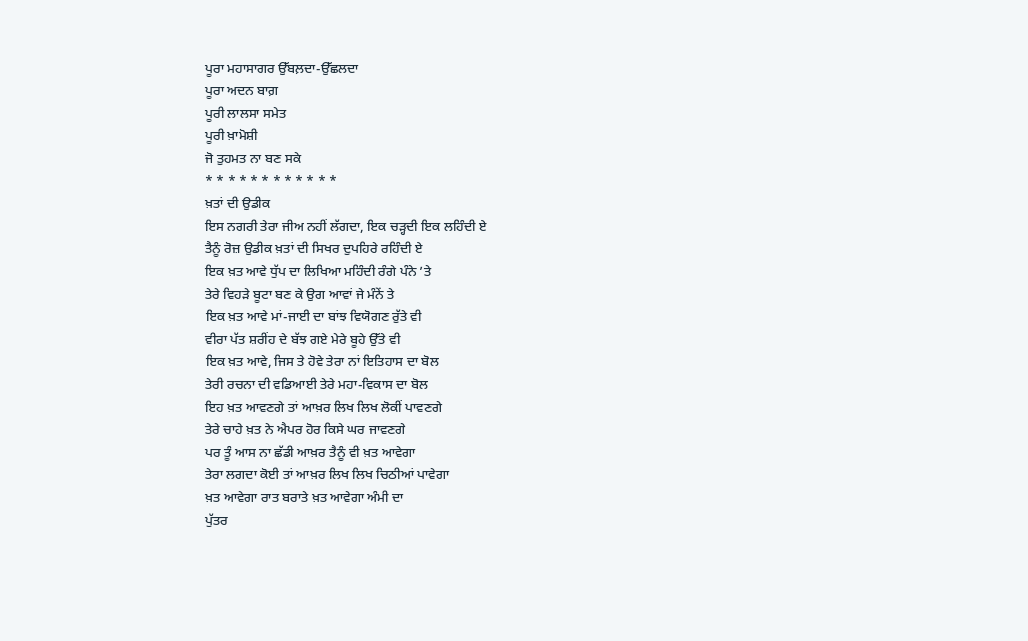ਪੂਰਾ ਮਹਾਸਾਗਰ ਉੱਬਲ਼ਦਾ-ਉੱਛਲਦਾ
ਪੂਰਾ ਅਦਨ ਬਾਗ਼
ਪੂਰੀ ਲਾਲਸਾ ਸਮੇਤ
ਪੂਰੀ ਖ਼ਾਮੋਸ਼ੀ
ਜੋ ਤੁਹਮਤ ਨਾ ਬਣ ਸਕੇ
* * * * * * * * * * * *
ਖ਼ਤਾਂ ਦੀ ਉਡੀਕ
ਇਸ ਨਗਰੀ ਤੇਰਾ ਜੀਅ ਨਹੀਂ ਲੱਗਦਾ, ਇਕ ਚੜ੍ਹਦੀ ਇਕ ਲਹਿੰਦੀ ਏ
ਤੈਨੂੰ ਰੋਜ਼ ਉਡੀਕ ਖ਼ਤਾਂ ਦੀ ਸਿਖਰ ਦੁਪਹਿਰੇ ਰਹਿੰਦੀ ਏ
ਇਕ ਖ਼ਤ ਆਵੇ ਧੁੱਪ ਦਾ ਲਿਖਿਆ ਮਹਿੰਦੀ ਰੰਗੇ ਪੰਨੇ ’ਤੇ
ਤੇਰੇ ਵਿਹੜੇ ਬੂਟਾ ਬਣ ਕੇ ਉਗ ਆਵਾਂ ਜੇ ਮੰਨੇਂ ਤੇ
ਇਕ ਖ਼ਤ ਆਵੇ ਮਾਂ-ਜਾਈ ਦਾ ਬਾਂਝ ਵਿਯੋਗਣ ਰੁੱਤੇ ਵੀ
ਵੀਰਾ ਪੱਤ ਸ਼ਰੀਂਹ ਦੇ ਬੱਝ ਗਏ ਮੇਰੇ ਬੂਹੇ ਉੱਤੇ ਵੀ
ਇਕ ਖ਼ਤ ਆਵੇ, ਜਿਸ ਤੇ ਹੋਵੇ ਤੇਰਾ ਨਾਂ ਇਤਿਹਾਸ ਦਾ ਬੋਲ
ਤੇਰੀ ਰਚਨਾ ਦੀ ਵਡਿਆਈ ਤੇਰੇ ਮਹਾ-ਵਿਕਾਸ ਦਾ ਬੋਲ
ਇਹ ਖ਼ਤ ਆਵਣਗੇ ਤਾਂ ਆਖ਼ਰ ਲਿਖ ਲਿਖ ਲੋਕੀਂ ਪਾਵਣਗੇ
ਤੇਰੇ ਚਾਹੇ ਖ਼ਤ ਨੇ ਐਪਰ ਹੋਰ ਕਿਸੇ ਘਰ ਜਾਵਣਗੇ
ਪਰ ਤੂੰ ਆਸ ਨਾ ਛੱਡੀ ਆਖ਼ਰ ਤੈਨੂੰ ਵੀ ਖ਼ਤ ਆਵੇਗਾ
ਤੇਰਾ ਲਗਦਾ ਕੋਈ ਤਾਂ ਆਖ਼ਰ ਲਿਖ ਲਿਖ ਚਿਠੀਆਂ ਪਾਵੇਗਾ
ਖ਼ਤ ਆਵੇਗਾ ਰਾਤ ਬਰਾਤੇ ਖ਼ਤ ਆਵੇਗਾ ਅੰਮੀ ਦਾ
ਪੁੱਤਰ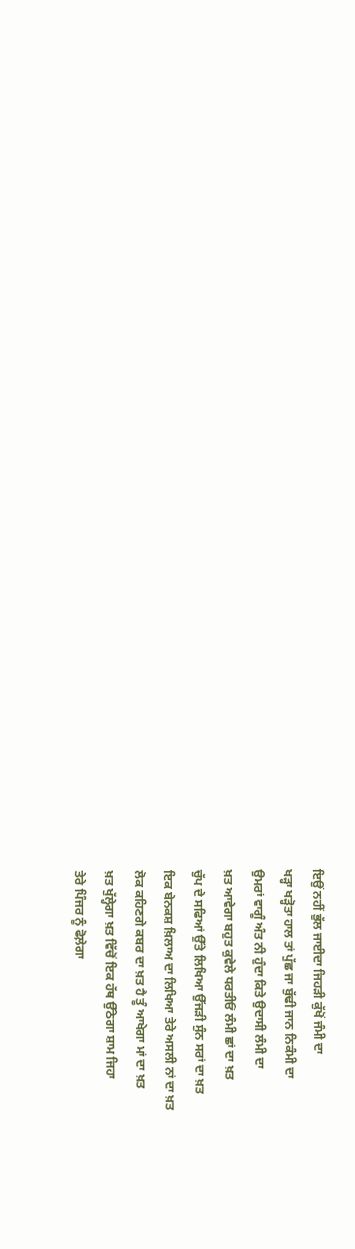ਇਉਂ ਨਹੀਂ ਭੁੱਲ ਜਾਈਦਾ ਜਿਹੜੀ ਕੁੱਖੋਂ ਜੰਮੀ ਦਾ
ਖੜ੍ਹਾ ਖੜ੍ਹੋਤਾ ਹਾਲ ਤਾਂ ਪੁੱਛ ਜਾ ਬੁੱਢੀ ਜਾਨ ਨਿਕੰਮੀ ਦਾ
ਉਮਰਾਂ ਵਾਗੂੰ ਅੰਤ ਨੀ ਹੁੰਦਾ ਕਿਤੇ ਉਦਾਸੀ ਲੰਮੀ ਦਾ
ਖ਼ਤ ਆਵੇਗਾ ਬਹੁਤ ਕੁਵੇਲੇ ਧਰਤੀਓਂ ਲੰਮੀ ਛਾਂ ਦਾ ਖ਼ਤ
ਚੁੱਪ ਦੇ ਸਫਿਆਂ ਉੱਤੇ ਲਿਖਿਆ ਉੱਜੜੀ ਸੁੰਨ ਸਰਾਂ ਦਾ ਖ਼ਤ
ਇਕ ਬੇਨਕਸ਼ ਖ਼ਿਲਾਅ ਦਾ ਲਿਖਿਆ ਤੇਰੇ ਅਸਲੀ ਨਾਂ ਦਾ ਖ਼ਤ
ਲੋਕ ਕਹਿਣਗੇ ਕਬਰ ਦਾ ਖ਼ਤ ਹੈ ਤੂੰ ਆਖੇਗਾ ਮਾਂ ਦਾ ਖ਼ਤ
ਖ਼ਤ ਖੁੱਲ੍ਹੇਗਾ ਖ਼ਤ ਵਿੱਚੋਂ ਇਕ ਹੱਥ ਉੱਠੇਗਾ ਸ਼ਾਮ ਜਿਹਾ
ਤੇਰੇ ਪਿੰਜਰ ਨੂੰ ਫੋਲ਼ੇਗਾ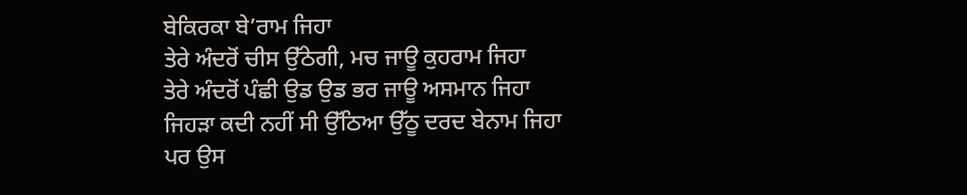ਬੇਕਿਰਕਾ ਬੇ’ਰਾਮ ਜਿਹਾ
ਤੇਰੇ ਅੰਦਰੋਂ ਚੀਸ ਉੱਠੇਗੀ, ਮਚ ਜਾਊ ਕੁਹਰਾਮ ਜਿਹਾ
ਤੇਰੇ ਅੰਦਰੋਂ ਪੰਛੀ ਉਡ ਉਡ ਭਰ ਜਾਊ ਅਸਮਾਨ ਜਿਹਾ
ਜਿਹੜਾ ਕਦੀ ਨਹੀਂ ਸੀ ਉੱਠਿਆ ਉੱਠੂ ਦਰਦ ਬੇਨਾਮ ਜਿਹਾ
ਪਰ ਉਸ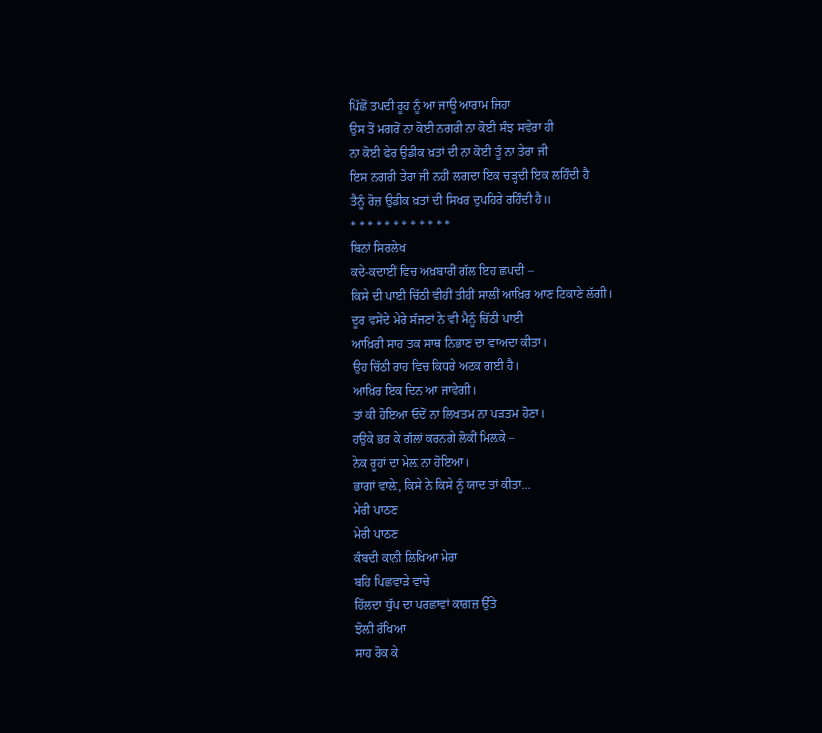ਪਿੱਛੋਂ ਤਪਦੀ ਰੂਹ ਨੂੰ ਆ ਜਾਊ ਆਰਾਮ ਜਿਹਾ
ਉਸ ਤੋਂ ਮਗਰੋਂ ਨਾ ਕੋਈ ਨਗਰੀ ਨਾ ਕੋਈ ਸੰਝ ਸਵੇਰਾ ਹੀ
ਨਾ ਕੋਈ ਫੇਰ ਉਡੀਕ ਖ਼ਤਾਂ ਦੀ ਨਾ ਕੋਈ ਤੂੰ ਨਾ ਤੇਰਾ ਜੀ
ਇਸ ਨਗਰੀ ਤੇਰਾ ਜੀ ਨਹੀਂ ਲਗਦਾ ਇਕ ਚੜ੍ਹਦੀ ਇਕ ਲਹਿੰਦੀ ਹੈ
ਤੈਨੂੰ ਰੋਜ਼ ਉਡੀਕ ਖ਼ਤਾਂ ਦੀ ਸਿਖਰ ਦੁਪਹਿਰੇ ਰਹਿੰਦੀ ਹੈ॥
* * * * * * * * * * * *
ਬਿਨਾਂ ਸਿਰਲੇਖ
ਕਦੇ-ਕਦਾਈਂ ਵਿਚ ਅਖ਼ਬਾਰੀਂ ਗੱਲ ਇਹ ਛਪਦੀ –
ਕਿਸੇ ਦੀ ਪਾਈ ਚਿੱਠੀ ਵੀਹੀਂ ਤੀਹੀਂ ਸਾਲੀਂ ਆਖ਼ਿਰ ਆਣ ਟਿਕਾਣੇ ਲੱਗੀ।
ਦੂਰ ਵਸੇਂਦੇ ਮੇਰੇ ਸੱਜਣਾਂ ਨੇ ਵੀ ਮੈਨੂੰ ਚਿੱਠੀ ਪਾਈ
ਆਖ਼ਿਰੀ ਸਾਹ ਤਕ ਸਾਥ ਨਿਭਾਣ ਦਾ ਵਾਅਦਾ ਕੀਤਾ।
ਉਹ ਚਿੱਠੀ ਰਾਹ ਵਿਚ ਕਿਧਰੇ ਅਟਕ ਗਈ ਹੈ।
ਆਖ਼ਿਰ ਇਕ ਦਿਨ ਆ ਜਾਵੇਗੀ।
ਤਾਂ ਕੀ ਹੋਇਆ ਓਦੋਂ ਨਾ ਲਿਖਤਮ ਨਾ ਪੜਤਮ ਹੋਣਾ।
ਹਉਕੇ ਭਰ ਕੇ ਗੱਲਾਂ ਕਰਨਗੇ ਲੋਕੀਂ ਮਿਲ਼ਕੇ –
ਨੇਕ ਰੂਹਾਂ ਦਾ ਮੇਲ਼ ਨਾ ਹੋਇਆ।
ਭਾਗਾਂ ਵਾਲ਼ੇ, ਕਿਸੇ ਨੇ ਕਿਸੇ ਨੂੰ ਯਾਦ ਤਾਂ ਕੀਤਾ…
ਮੇਰੀ ਪਾਠਣ
ਮੇਰੀ ਪਾਠਣ
ਕੰਬਦੀ ਕਾਨੀ ਲਿਖਿਆ ਮੇਰਾ
ਬਹਿ ਪਿਛਵਾੜੇ ਵਾਚੇ
ਹਿੱਲਦਾ ਧੁੱਪ ਦਾ ਪਰਛਾਵਾਂ ਕਾਗ਼ਜ਼ ਉੱਤੇ
ਝੋਲ਼ੀ ਰੱਖਿਆ
ਸਾਹ ਰੋਕ ਕੇ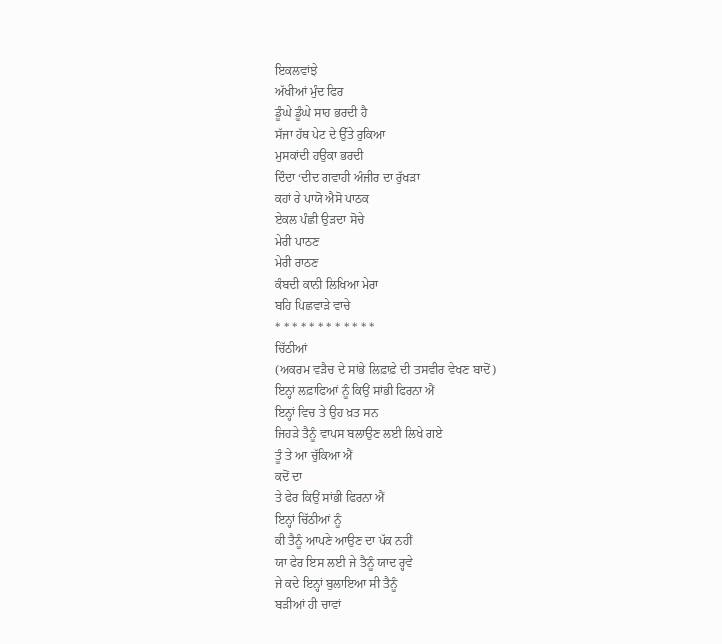ਇਕਲਵਾਂਝੇ
ਅੱਖੀਆਂ ਮੁੰਦ ਫਿਰ
ਡੂੰਘੇ ਡੂੰਘੇ ਸਾਹ ਭਰਦੀ ਹੈ
ਸੱਜਾ ਹੱਥ ਪੇਟ ਦੇ ਉੱਤੇ ਰੁਕਿਆ
ਮੁਸਕਾਂਦੀ ਹਉਕਾ ਭਰਦੀ
ਦਿੰਦਾ ‘ਦੀਦ ਗਵਾਹੀ ਅੰਜੀਰ ਦਾ ਰੁੱਖੜਾ
ਕਹਾਂ ਰੇ ਪਾਯੋ ਐਸੋ ਪਾਠਕ
ਏਕਲ ਪੰਛੀ ਉੜਦਾ ਸੋਚੇ
ਮੇਰੀ ਪਾਠਣ
ਮੇਰੀ ਰਾਠਣ
ਕੰਬਦੀ ਕਾਨੀ ਲਿਖਿਆ ਮੇਰਾ
ਬਹਿ ਪਿਛਵਾੜੇ ਵਾਚੇ
* * * * * * * * * * * *
ਚਿੱਠੀਆਂ
(ਅਕਰਮ ਵੜੈਚ ਦੇ ਸਾਂਭੇ ਲਿਫ਼ਾਫ਼ੇ ਦੀ ਤਸਵੀਰ ਵੇਖਣ ਬਾਦੋਂ)
ਇਨ੍ਹਾਂ ਲਫ਼ਾਫਿਆਂ ਨੂੰ ਕਿਉਂ ਸਾਂਭੀ ਫਿਰਨਾ ਐਂ
ਇਨ੍ਹਾਂ ਵਿਚ ਤੇ ਉਹ ਖ਼ਤ ਸਨ
ਜਿਹੜੇ ਤੈਨੂੰ ਵਾਪਸ ਬਲਾਉਣ ਲਈ ਲਿਖੇ ਗਏ
ਤੂੰ ਤੇ ਆ ਚੁੱਕਿਆ ਐਂ
ਕਦੋਂ ਦਾ
ਤੇ ਫੇਰ ਕਿਉਂ ਸਾਂਭੀ ਫਿਰਨਾ ਐਂ
ਇਨ੍ਹਾਂ ਚਿੱਠੀਆਂ ਨੂੰ
ਕੀ ਤੈਨੂੰ ਆਪਣੇ ਆਉਣ ਦਾ ਪੱਕ ਨਹੀਂ
ਯਾ ਫੇਰ ਇਸ ਲਈ ਜੇ ਤੈਨੂੰ ਯਾਦ ਰ੍ਹਵੇ
ਜੇ ਕਦੇ ਇਨ੍ਹਾਂ ਬੁਲਾਇਆ ਸੀ ਤੈਨੂੰ
ਬੜੀਆਂ ਹੀ ਚਾਵਾਂ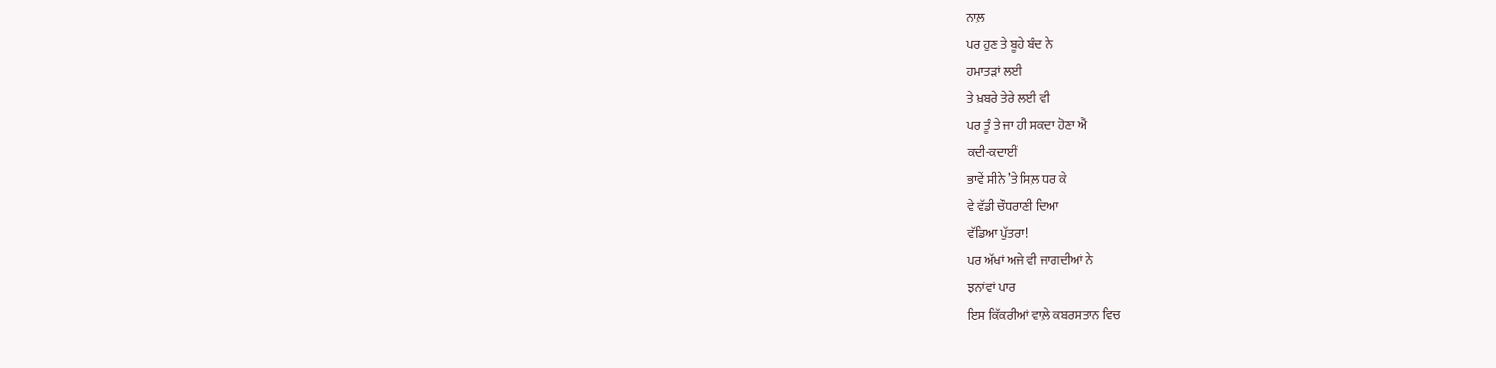ਨਾਲ਼
ਪਰ ਹੁਣ ਤੇ ਬੂਹੇ ਬੰਦ ਨੇ
ਹਮਾਤੜਾਂ ਲਈ
ਤੇ ਖ਼ਬਰੇ ਤੇਰੇ ਲਈ ਵੀ
ਪਰ ਤੂੰ ਤੇ ਜਾ ਹੀ ਸਕਦਾ ਹੋਣਾ ਐਂ
ਕਦੀ-ਕਦਾਈਂ
ਭਾਵੇਂ ਸੀਨੇ ’ਤੇ ਸਿਲ਼ ਧਰ ਕੇ
ਵੇ ਵੱਡੀ ਚੌਧਰਾਣੀ ਦਿਆ
ਵੱਡਿਆ ਪੁੱਤਰਾ!
ਪਰ ਅੱਖਾਂ ਅਜੇ ਵੀ ਜਾਗਦੀਆਂ ਨੇ
ਝਨਾਂਵਾਂ ਪਾਰ
ਇਸ ਕਿੱਕਰੀਆਂ ਵਾਲ਼ੇ ਕਬਰਸਤਾਨ ਵਿਚ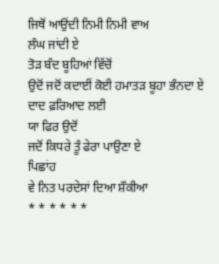ਜਿਥੋਂ ਆਉਂਦੀ ਨਿਮੀ ਨਿਮੀ ਵਾਅ
ਲੰਘ ਜਾਂਦੀ ਏ
ਤੋੜ ਬੰਦ ਬੂਹਿਆਂ ਵਿੱਚੋਂ
ਉਦੋਂ ਜਦੋਂ ਕਦਾਈਂ ਕੋਈ ਹਮਾਤੜ ਬੂਹਾ ਭੰਨਦਾ ਏ
ਦਾਦ ਫ਼ਰਿਆਦ ਲਈ
ਯਾ ਫਿਰ ਉਦੋਂ
ਜਦੋਂ ਕਿਧਰੇ ਤੂੰ ਫੇਰਾ ਪਾਉਣਾ ਏ
ਪਿਛਾਂਹ
ਵੇ ਨਿਤ ਪਰਦੇਸਾਂ ਦਿਆ ਸ਼ੌਕੀਆ
* * * * * *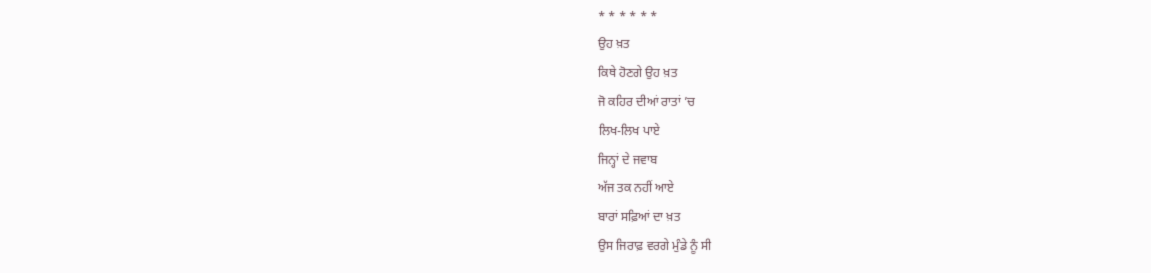* * * * * *
ਉਹ ਖ਼ਤ
ਕਿਥੇ ਹੋਣਗੇ ਉਹ ਖ਼ਤ
ਜੋ ਕਹਿਰ ਦੀਆਂ ਰਾਤਾਂ ’ਚ
ਲਿਖ-ਲਿਖ ਪਾਏ
ਜਿਨ੍ਹਾਂ ਦੇ ਜਵਾਬ
ਅੱਜ ਤਕ ਨਹੀਂ ਆਏ
ਬਾਰਾਂ ਸਫ਼ਿਆਂ ਦਾ ਖ਼ਤ
ਉਸ ਜਿਰਾਫ਼ ਵਰਗੇ ਮੁੰਡੇ ਨੂੰ ਸੀ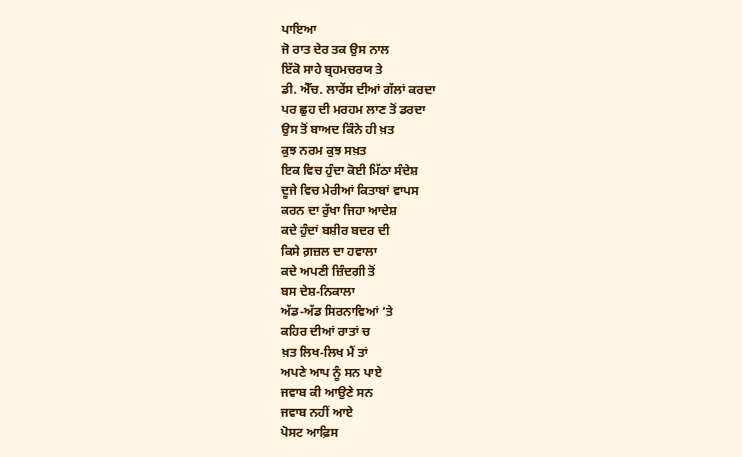ਪਾਇਆ
ਜੋ ਰਾਤ ਦੇਰ ਤਕ ਉਸ ਨਾਲ
ਇੱਕੋ ਸਾਹੇ ਬ੍ਰਹਮਚਰਯ ਤੇ
ਡੀ. ਐੱਚ. ਲਾਰੇਂਸ ਦੀਆਂ ਗੱਲਾਂ ਕਰਦਾ
ਪਰ ਛੁਹ ਦੀ ਮਰਹਮ ਲਾਣ ਤੋਂ ਡਰਦਾ
ਉਸ ਤੋਂ ਬਾਅਦ ਕਿੰਨੇ ਹੀ ਖ਼ਤ
ਕੁਝ ਨਰਮ ਕੁਝ ਸਖ਼ਤ
ਇਕ ਵਿਚ ਹੁੰਦਾ ਕੋਈ ਮਿੱਠਾ ਸੰਦੇਸ਼
ਦੂਜੇ ਵਿਚ ਮੇਰੀਆਂ ਕਿਤਾਬਾਂ ਵਾਪਸ
ਕਰਨ ਦਾ ਰੁੱਖਾ ਜਿਹਾ ਆਦੇਸ਼
ਕਦੇ ਹੁੰਦਾਂ ਬਸ਼ੀਰ ਬਦਰ ਦੀ
ਕਿਸੇ ਗ਼ਜ਼ਲ ਦਾ ਹਵਾਲਾ
ਕਦੇ ਅਪਣੀ ਜ਼ਿੰਦਗੀ ਤੋਂ
ਬਸ ਦੇਸ਼-ਨਿਕਾਲਾ
ਅੱਡ-ਅੱਡ ਸਿਰਨਾਵਿਆਂ ’ਤੇ
ਕਹਿਰ ਦੀਆਂ ਰਾਤਾਂ ਚ
ਖ਼ਤ ਲਿਖ-ਲਿਖ ਮੈਂ ਤਾਂ
ਅਪਣੇ ਆਪ ਨੂੰ ਸਨ ਪਾਏ
ਜਵਾਬ ਕੀ ਆਉਣੇ ਸਨ
ਜਵਾਬ ਨਹੀਂ ਆਏ
ਪੋਸਟ ਆਫ਼ਿਸ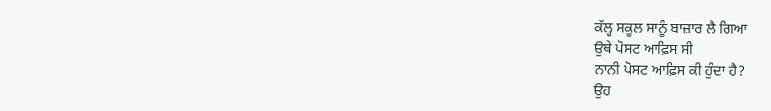ਕੱਲ੍ਹ ਸਕੂਲ ਸਾਨੂੰ ਬਾਜ਼ਾਰ ਲੈ ਗਿਆ
ਉਥੇ ਪੋਸਟ ਆਫ਼ਿਸ ਸੀ
ਨਾਨੀ ਪੋਸਟ ਆਫ਼ਿਸ ਕੀ ਹੁੰਦਾ ਹੈ?
ਉਹ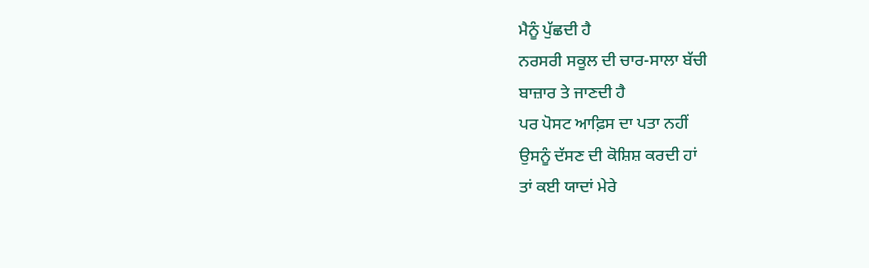ਮੈਨੂੰ ਪੁੱਛਦੀ ਹੈ
ਨਰਸਰੀ ਸਕੂਲ ਦੀ ਚਾਰ-ਸਾਲਾ ਬੱਚੀ
ਬਾਜ਼ਾਰ ਤੇ ਜਾਣਦੀ ਹੈ
ਪਰ ਪੋਸਟ ਆਫ਼ਿਸ ਦਾ ਪਤਾ ਨਹੀਂ
ਉਸਨੂੰ ਦੱਸਣ ਦੀ ਕੋਸ਼ਿਸ਼ ਕਰਦੀ ਹਾਂ
ਤਾਂ ਕਈ ਯਾਦਾਂ ਮੇਰੇ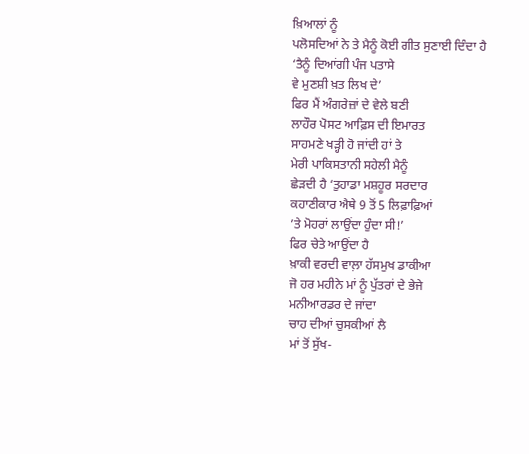ਖ਼ਿਆਲਾਂ ਨੂੰ
ਪਲੋਸਦਿਆਂ ਨੇ ਤੇ ਮੈਨੂੰ ਕੋਈ ਗੀਤ ਸੁਣਾਈ ਦਿੰਦਾ ਹੈ
‘ਤੈਨੂੰ ਦਿਆਂਗੀ ਪੰਜ ਪਤਾਸੇ
ਵੇ ਮੁਣਸ਼ੀ ਖ਼ਤ ਲਿਖ ਦੇ’
ਫਿਰ ਮੈਂ ਅੰਗਰੇਜ਼ਾਂ ਦੇ ਵੇਲੇ ਬਣੀ
ਲਾਹੌਰ ਪੋਸਟ ਆਫ਼ਿਸ ਦੀ ਇਮਾਰਤ
ਸਾਹਮਣੇ ਖੜ੍ਹੀ ਹੋ ਜਾਂਦੀ ਹਾਂ ਤੇ
ਮੇਰੀ ਪਾਕਿਸਤਾਨੀ ਸਹੇਲੀ ਮੈਨੂੰ
ਛੇੜਦੀ ਹੈ ‘ਤੁਹਾਡਾ ਮਸ਼ਹੂਰ ਸਰਦਾਰ
ਕਹਾਣੀਕਾਰ ਐਥੇ 9 ਤੋਂ 5 ਲਿਫ਼ਾਫ਼ਿਆਂ
’ਤੇ ਮੋਹਰਾਂ ਲਾਉਂਦਾ ਹੁੰਦਾ ਸੀ!’
ਫਿਰ ਚੇਤੇ ਆਉਂਦਾ ਹੈ
ਖ਼ਾਕੀ ਵਰਦੀ ਵਾਲ਼ਾ ਹੱਸਮੁਖ ਡਾਕੀਆ
ਜੋ ਹਰ ਮਹੀਨੇ ਮਾਂ ਨੂੰ ਪੁੱਤਰਾਂ ਦੇ ਭੇਜੇ
ਮਨੀਆਰਡਰ ਦੇ ਜਾਂਦਾ
ਚਾਹ ਦੀਆਂ ਚੁਸਕੀਆਂ ਲੈ
ਮਾਂ ਤੋਂ ਸੁੱਖ-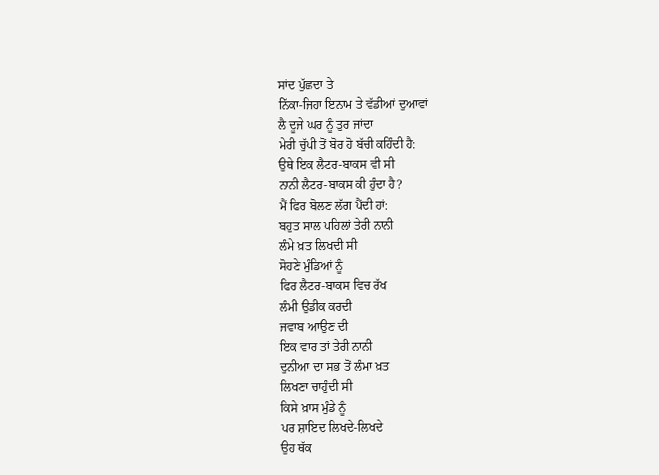ਸਾਂਦ ਪੁੱਛਦਾ ਤੇ
ਨਿੱਕਾ-ਜਿਹਾ ਇਨਾਮ ਤੇ ਵੱਡੀਆਂ ਦੁਆਵਾਂ
ਲੈ ਦੂਜੇ ਘਰ ਨੂੰ ਤੁਰ ਜਾਂਦਾ
ਮੇਰੀ ਚੁੱਪੀ ਤੋਂ ਬੋਰ ਹੋ ਬੱਚੀ ਕਹਿੰਦੀ ਹੈ:
ਉਥੇ ਇਕ ਲੈਟਰ-ਬਾਕਸ ਵੀ ਸੀ
ਨਾਨੀ ਲੈਟਰ-ਬਾਕਸ ਕੀ ਹੁੰਦਾ ਹੈ?
ਮੈਂ ਫਿਰ ਬੋਲਣ ਲੱਗ ਪੈਂਦੀ ਹਾਂ:
ਬਹੁਤ ਸਾਲ ਪਹਿਲਾਂ ਤੇਰੀ ਨਾਨੀ
ਲੰਮੇ ਖ਼ਤ ਲਿਖਦੀ ਸੀ
ਸੋਹਣੇ ਮੁੰਡਿਆਂ ਨੂੰ
ਫਿਰ ਲੈਟਰ-ਬਾਕਸ ਵਿਚ ਰੱਖ
ਲੰਮੀ ਉਡੀਕ ਕਰਦੀ
ਜਵਾਬ ਆਉਣ ਦੀ
ਇਕ ਵਾਰ ਤਾਂ ਤੇਰੀ ਨਾਨੀ
ਦੁਨੀਆ ਦਾ ਸਭ ਤੋਂ ਲੰਮਾ ਖ਼ਤ
ਲਿਖਣਾ ਚਾਹੁੰਦੀ ਸੀ
ਕਿਸੇ ਖ਼ਾਸ ਮੁੰਡੇ ਨੂੰ
ਪਰ ਸ਼ਾਇਦ ਲਿਖਦੇ-ਲਿਖਦੇ
ਉਹ ਥੱਕ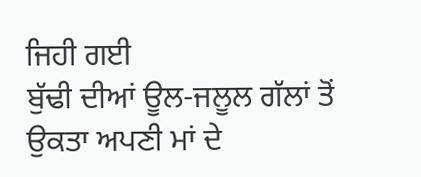ਜਿਹੀ ਗਈ
ਬੁੱਢੀ ਦੀਆਂ ਊਲ-ਜਲੂਲ ਗੱਲਾਂ ਤੋਂ
ਉਕਤਾ ਅਪਣੀ ਮਾਂ ਦੇ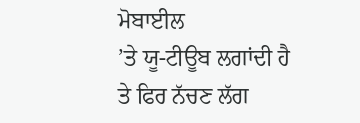ਮੋਬਾਈਲ
’ਤੇ ਯੂ-ਟੀਊਬ ਲਗਾਂਦੀ ਹੈ
ਤੇ ਫਿਰ ਨੱਚਣ ਲੱਗ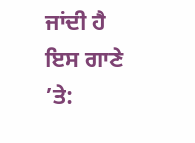ਜਾਂਦੀ ਹੈ
ਇਸ ਗਾਣੇ ’ਤੇ: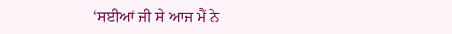‘ਸਈਆਂ ਜੀ ਸੇ ਆਜ ਮੈਂ ਨੇ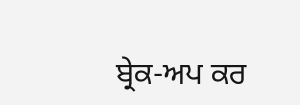ਬ੍ਰੇਕ-ਅਪ ਕਰ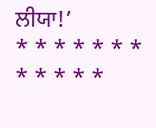ਲੀਯਾ!’
* * * * * * * * * * * *